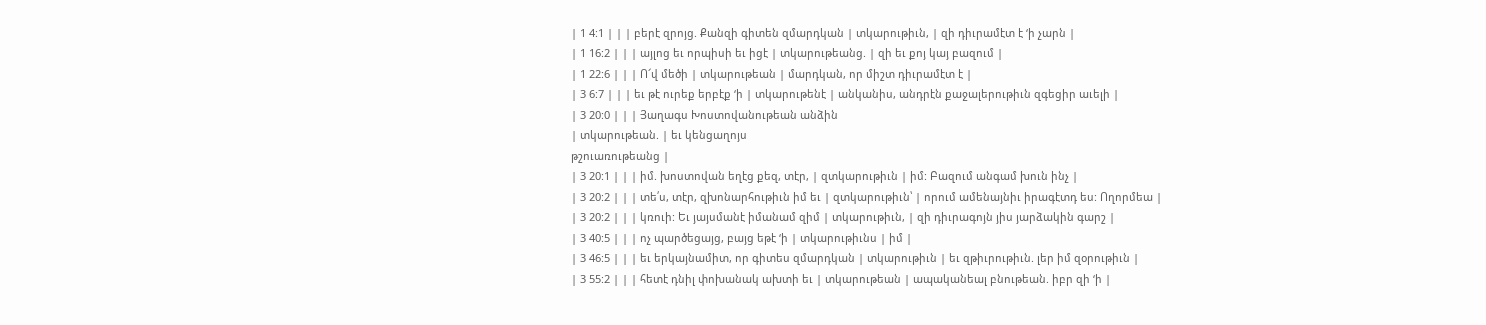| 1 4:1 | | | բերէ զրոյց. Քանզի գիտեն զմարդկան | տկարութիւն, | զի դիւրամէտ է ‘ի չարն |
| 1 16:2 | | | այլոց եւ որպիսի եւ իցէ | տկարութեանց. | զի եւ քոյ կայ բազում |
| 1 22:6 | | | Ո՜վ մեծի | տկարութեան | մարդկան, որ միշտ դիւրամէտ է |
| 3 6:7 | | | եւ թէ ուրեք երբէք ‘ի | տկարութենէ | անկանիս, անդրէն քաջալերութիւն զգեցիր աւելի |
| 3 20:0 | | | Յաղագս Խոստովանութեան անձին
| տկարութեան. | եւ կենցաղոյս
թշուառութեանց |
| 3 20:1 | | | իմ. խոստովան եղէց քեզ, տէր, | զտկարութիւն | իմ: Բազում անգամ խուն ինչ |
| 3 20:2 | | | տե՛ս, տէր, զխոնարհութիւն իմ եւ | զտկարութիւն՝ | որում ամենայնիւ իրագէտդ ես: Ողորմեա |
| 3 20:2 | | | կռուի: Եւ յայսմանէ իմանամ զիմ | տկարութիւն, | զի դիւրագոյն յիս յարձակին գարշ |
| 3 40:5 | | | ոչ պարծեցայց, բայց եթէ ‘ի | տկարութիւնս | իմ |
| 3 46:5 | | | եւ երկայնամիտ, որ գիտես զմարդկան | տկարութիւն | եւ զթիւրութիւն. լեր իմ զօրութիւն |
| 3 55:2 | | | հետէ դնիլ փոխանակ ախտի եւ | տկարութեան | ապականեալ բնութեան. իբր զի ‘ի |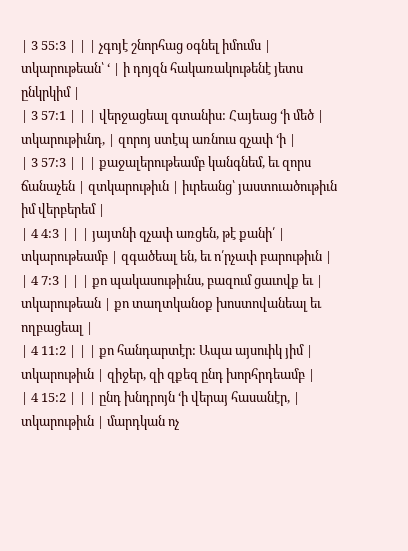| 3 55:3 | | | չգոյէ շնորհաց օգնել իմումս | տկարութեան՝ ‘ | ի դոյզն հակառակութենէ յետս ընկրկիմ |
| 3 57:1 | | | վերջացեալ գտանիս: Հայեաց ‘ի մեծ | տկարութիւնդ, | զորոյ ստէպ առնուս զչափ ‘ի |
| 3 57:3 | | | քաջալերութեամբ կանգնեմ, եւ զորս ճանաչեն | զտկարութիւն | իւրեանց՝ յաստուածութիւն իմ վերբերեմ |
| 4 4:3 | | | յայտնի զչափ առցեն, թէ քանի՛ | տկարութեամբ | զգածեալ են, եւ ո՛րչափ բարութիւն |
| 4 7:3 | | | քո պակասութիւնս, բազում ցաւովք եւ | տկարութեան | քո տաղտկանօք խոստովանեալ եւ ողբացեալ |
| 4 11:2 | | | քո հանդարտէր: Ապա այսուիկ յիմ | տկարութիւն | զիջեր, զի զքեզ ընդ խորհրդեամբ |
| 4 15:2 | | | ընդ խնդրոյն ‘ի վերայ հասանէր, | տկարութիւն | մարդկան ոչ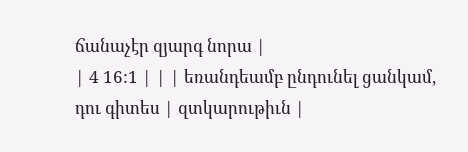ճանաչէր զյարգ նորա |
| 4 16:1 | | | եռանդեամբ ընդունել ցանկամ, դու գիտես | զտկարութիւն |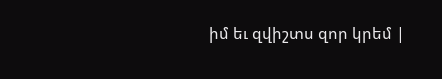իմ եւ զվիշտս զոր կրեմ |